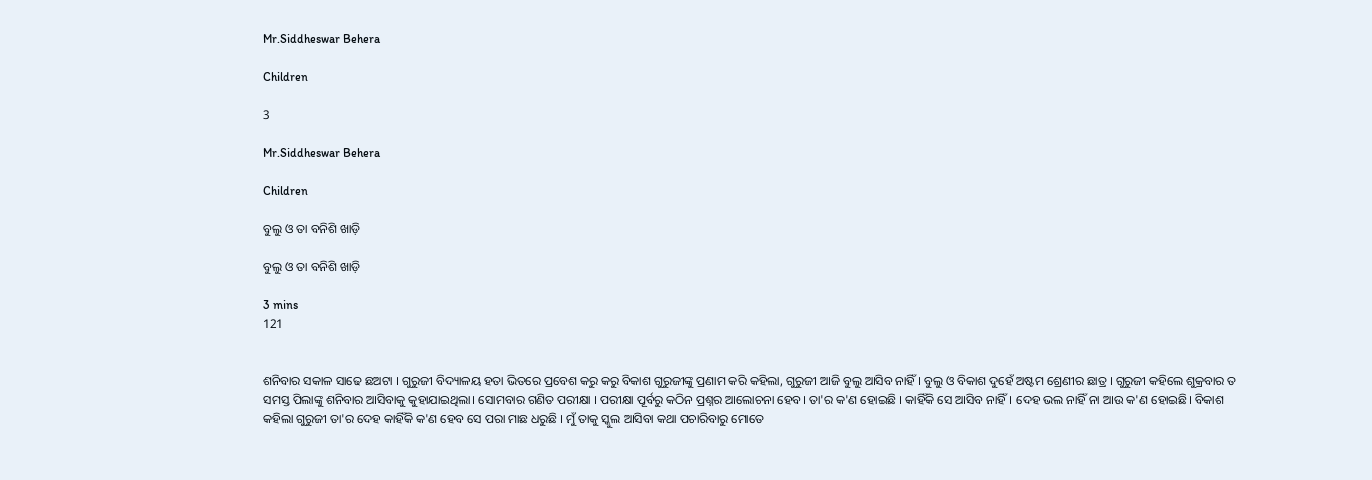Mr.Siddheswar Behera

Children

3

Mr.Siddheswar Behera

Children

ବୁଲୁ ଓ ତା ବନିଶି ଖାଡ଼ି

ବୁଲୁ ଓ ତା ବନିଶି ଖାଡ଼ି

3 mins
121


ଶନିବାର ସକାଳ ସାଢେ ଛଅଟା । ଗୁରୁଜୀ ବିଦ୍ୟାଳୟ ହତା ଭିତରେ ପ୍ରବେଶ କରୁ କରୁ ବିକାଶ ଗୁରୁଜୀଙ୍କୁ ପ୍ରଣାମ କରି କହିଲା, ଗୁରୁଜୀ ଆଜି ବୁଲୁ ଆସିବ ନାହିଁ । ବୁଲୁ ଓ ବିକାଶ ଦୁହେଁ ଅଷ୍ଟମ ଶ୍ରେଣୀର ଛାତ୍ର । ଗୁରୁଜୀ କହିଲେ ଶୁକ୍ରବାର ତ ସମସ୍ତ ପିଲାଙ୍କୁ ଶନିବାର ଆସିବାକୁ କୁହାଯାଇଥିଲା। ସୋମବାର ଗଣିତ ପରୀକ୍ଷା । ପରୀକ୍ଷା ପୂର୍ବରୁ କଠିନ ପ୍ରଶ୍ନର ଆଲୋଚନା ହେବ। ତା'ର କ'ଣ ହୋଇଛି । କାହିଁକି ସେ ଆସିବ ନାହିଁ। ଦେହ ଭଲ ନାହିଁ ନା ଆଉ କ'ଣ ହୋଇଛି। ବିକାଶ କହିଲା ଗୁରୁଜୀ ତା'ର ଦେହ କାହିଁକି କ'ଣ ହେବ ସେ ପରା ମାଛ ଧରୁଛି । ମୁଁ ତାକୁ ସ୍କୁଲ ଆସିବା କଥା ପଚାରିବାରୁ ମୋତେ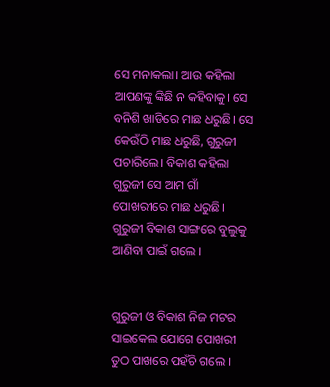ସେ ମନାକଲା। ଆଉ କହିଲା ଆପଣଙ୍କୁ ଙ୍କିଛି ନ କହିବାକୁ। ସେ ବନିଶି ଖାଡିରେ ମାଛ ଧରୁଛି। ସେ କେଉଁଠି ମାଛ ଧରୁଛି, ଗୁରୁଜୀ ପଚାରିଲେ। ବିକାଶ କହିଲା ଗୁରୁଜୀ ସେ ଆମ ଗାଁ ପୋଖରୀରେ ମାଛ ଧରୁଛି। ଗୁରୁଜୀ ବିକାଶ ସାଙ୍ଗରେ ବୁଲୁକୁ ଆଣିବା ପାଇଁ ଗଲେ ।


ଗୁରୁଜୀ ଓ ବିକାଶ ନିଜ ମଟର ସାଇକେଲ ଯୋଗେ ପୋଖରୀ ତୁଠ ପାଖରେ ପହଁଚି ଗଲେ ।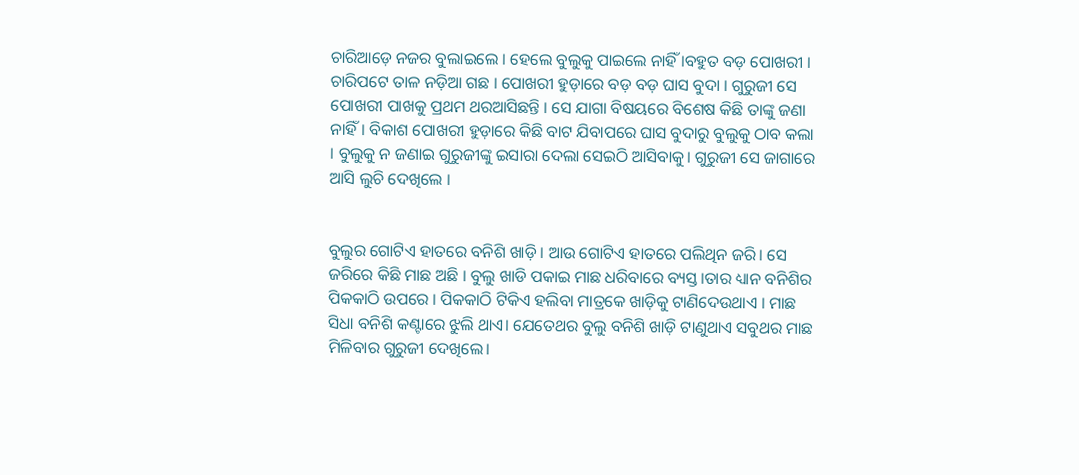ଚାରିଆଡ଼େ ନଜର ବୁଲାଇଲେ । ହେଲେ ବୁଲୁକୁ ପାଇଲେ ନାହିଁ ।ବହୁତ ବଡ଼ ପୋଖରୀ । ଚାରିପଟେ ତାଳ ନଡ଼ିଆ ଗଛ । ପୋଖରୀ ହୁଡ଼ାରେ ବଡ଼ ବଡ଼ ଘାସ ବୁଦା । ଗୁରୁଜୀ ସେ ପୋଖରୀ ପାଖକୁ ପ୍ରଥମ ଥରଆସିଛନ୍ତି । ସେ ଯାଗା ବିଷୟରେ ବିଶେଷ କିଛି ତାଙ୍କୁ ଜଣା ନାହିଁ। ବିକାଶ ପୋଖରୀ ହୁଡ଼ାରେ କିଛି ବାଟ ଯିବାପରେ ଘାସ ବୁଦାରୁ ବୁଲୁକୁ ଠାବ କଲା । ବୁଲୁକୁ ନ ଜଣାଇ ଗୁରୁଜୀଙ୍କୁ ଇସାରା ଦେଲା ସେଇଠି ଆସିବାକୁ। ଗୁରୁଜୀ ସେ ଜାଗାରେ ଆସି ଲୁଚି ଦେଖିଲେ ।


ବୁଲୁର ଗୋଟିଏ ହାତରେ ବନିଶି ଖାଡ଼ି । ଆଉ ଗୋଟିଏ ହାତରେ ପଲିଥିନ ଜରି। ସେ ଜରିରେ କିଛି ମାଛ ଅଛି । ବୁଲୁ ଖାଡି ପକାଇ ମାଛ ଧରିବାରେ ବ୍ୟସ୍ତ।ତାର ଧ୍ୟାନ ବନିଶିର ପିକକାଠି ଉପରେ । ପିକକାଠି ଟିକିଏ ହଲିବା ମାତ୍ରକେ ଖାଡ଼ିକୁ ଟାଣିଦେଉଥାଏ । ମାଛ ସିଧା ବନିଶି କଣ୍ଟାରେ ଝୁଲି ଥାଏ। ଯେତେଥର ବୁଲୁ ବନିଶି ଖାଡ଼ି ଟାଣୁଥାଏ ସବୁଥର ମାଛ ମିଳିବାର ଗୁରୁଜୀ ଦେଖିଲେ।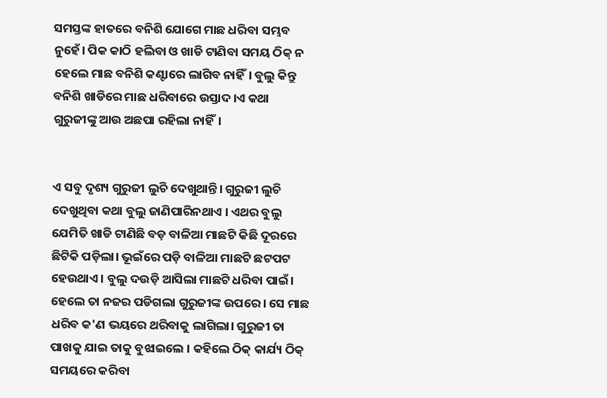ସମସ୍ତଙ୍କ ହାତରେ ବନିଶି ଯୋଗେ ମାଛ ଧରିବା ସମ୍ଭବ ନୁହେଁ। ପିକ କାଠି ହଲିବା ଓ ଖାଡି ଟାଣିବା ସମୟ ଠିକ୍ ନ ହେଲେ ମାଛ ବନିଶି କଣ୍ଟାରେ ଲାଗିବ ନାହିଁ। ବୁଲୁ କିନ୍ତୁ ବନିଶି ଖାଡିରେ ମାଛ ଧରିବାରେ ଉସ୍ତାଦ।ଏ କଥା ଗୁରୁଜୀଙ୍କୁ ଆଉ ଅଛପା ରହିଲା ନାହିଁ।‌


ଏ ସବୁ ଦୃଶ୍ୟ ଗୁରୁଜୀ ଲୁଚି ଦେଖୁଥାନ୍ତି। ଗୁରୁଜୀ ଲୁଚି ଦେଖୁଥିବା କଥା ବୁଲୁ ଜାଣିପାରିନଥାଏ । ଏଥର ବୁଲୁ ଯେମିତି ଖାଡି ଟାଣିଛି ବଡ଼ ବାଳିଆ ମାଛଟି କିଛି ଦୂରରେ ଛିଟିକି ପଡ଼ିଲା। ଭୂଇଁରେ ପଡ଼ି ବାଳିଆ ମାଛଟି ଛଟପଟ ହେଉଥାଏ। ବୁଲୁ ଦଉଡ଼ି ଆସିଲା ମାଛଟି ଧରିବା ପାଇଁ। ହେଲେ ତା ନଜର ପଡିଗଲା ଗୁରୁଜୀଙ୍କ ଉପରେ । ସେ ମାଛ ଧରିବ କ'ଣ ଭୟରେ ଥରିବାକୁ ଲାଗିଲା। ଗୁରୁଜୀ ତା ପାଖକୁ ଯାଇ ତାକୁ ବୁଝାଇଲେ । କହିଲେ ଠିକ୍ କାର୍ଯ୍ୟ ଠିକ୍ ସମୟରେ କରିବା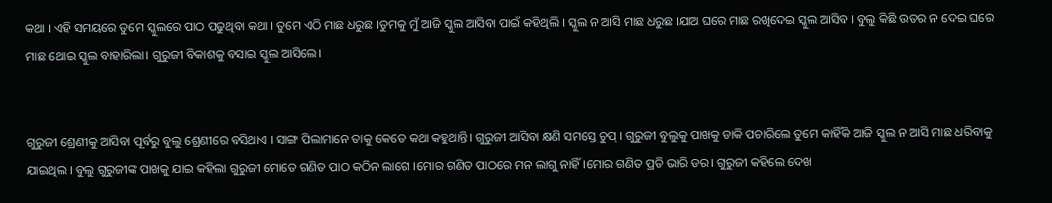କଥା । ଏହି ସମୟରେ ତୁମେ ସ୍କୁଲରେ ପାଠ ପଢୁଥିବା କଥା । ତୁମେ ଏଠି ମାଛ ଧରୁଛ ।ତୁମକୁ ମୁଁ ଆଜି ସ୍କୁଲ ଆସିବା ପାଇଁ କହିଥିଲି । ସ୍କୁଲ ନ ଆସି ମାଛ ଧରୁଛ ।ଯାଅ ଘରେ ମାଛ ରଖିଦେଇ ସ୍କୁଲ ଆସିବ । ବୁଲୁ କିଛି ଉତର ନ ଦେଇ ଘରେ ମାଛ ଥୋଇ ସ୍କୁଲ ବାହାରିଲା। ଗୁରୁଜୀ ବିକାଶକୁ ବସାଇ ସ୍କୁଲ ଆସିଲେ।


ଗୁରୁଜୀ ଶ୍ରେଣୀକୁ ଆସିବା ପୂର୍ବରୁ ବୁଲୁ ଶ୍ରେଣୀରେ ବସିଥାଏ । ସାଙ୍ଗ ପିଲାମାନେ ତାକୁ କେତେ କଥା କହୁଥାନ୍ତି। ଗୁରୁଜୀ ଆସିବା କ୍ଷଣି ସମସ୍ତେ ଚୁପ୍ । ଗୁରୁଜୀ ବୁଲୁକୁ ପାଖକୁ ଡାକି ପଚାରିଲେ ତୁମେ କାହିଁକି ଆଜି ସ୍କୁଲ ନ ଆସି ମାଛ ଧରିବାକୁ ଯାଇଥିଲ । ବୁଲୁ ଗୁରୁଜୀଙ୍କ ପାଖକୁ ଯାଇ କହିଲା ଗୁରୁଜୀ ମୋତେ ଗଣିତ ପାଠ କଠିନ ଲାଗେ ।ମୋର ଗଣିତ ପାଠରେ ମନ ଲାଗୁ ନାହିଁ।ମୋର ଗଣିତ ପ୍ରତି ଭାରି ଡର। ଗୁରୁଜୀ କହିଲେ ଦେଖ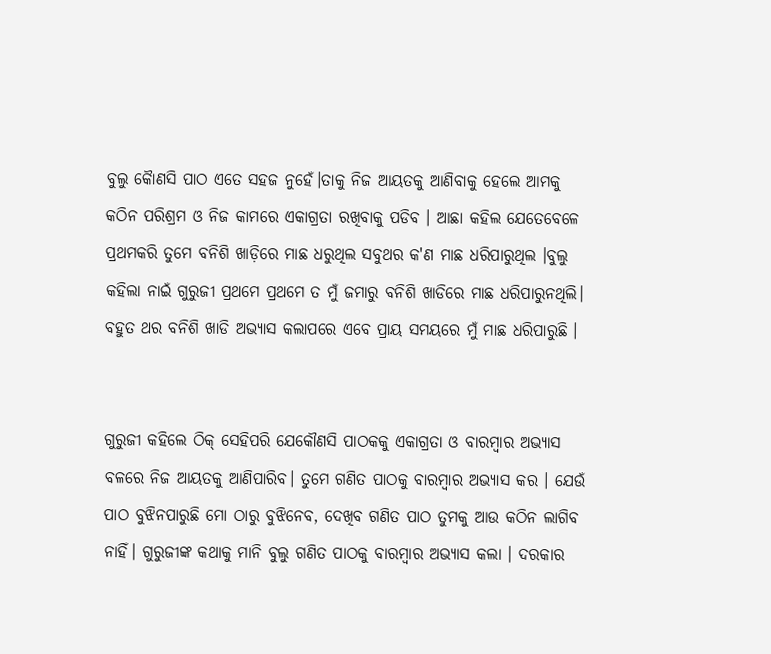ବୁଲୁ କୈାଣସି ପାଠ ଏତେ ସହଜ ନୁହେଁ।ତାକୁ ନିଜ ଆୟତକୁ ଆଣିବାକୁ ହେଲେ ଆମକୁ କଠିନ ପରିଶ୍ରମ ଓ ନିଜ କାମରେ ଏକାଗ୍ରତା ରଖିବାକୁ ପଡିବ । ଆଛା କହିଲ ଯେତେବେଳେ ପ୍ରଥମକରି ତୁମେ ବନିଶି ଖାଡ଼ିରେ ମାଛ ଧରୁଥିଲ ସବୁଥର କ'ଣ ମାଛ ଧରିପାରୁଥିଲ ।ବୁଲୁ କହିଲା ନାଇଁ ଗୁରୁଜୀ ପ୍ରଥମେ ପ୍ରଥମେ ତ ମୁଁ ଜମାରୁ ବନିଶି ଖାଡିରେ ମାଛ ଧରିପାରୁନଥିଲି। ବହୁତ ଥର ବନିଶି ଖାଡି ଅଭ୍ୟାସ କଲାପରେ ଏବେ ପ୍ରାୟ ସମୟରେ ମୁଁ ମାଛ ଧରିପାରୁଛି ।


ଗୁରୁଜୀ କହିଲେ ଠିକ୍ ସେହିପରି ଯେକୌଣସି ପାଠକକୁ ଏକାଗ୍ରତା ଓ ବାରମ୍ବାର ଅଭ୍ୟାସ ବଳରେ ନିଜ ଆୟତକୁ ଆଣିପାରିବ। ତୁମେ ଗଣିତ ପାଠକୁ ବାରମ୍ବାର ଅଭ୍ୟାସ କର । ଯେଉଁ ପାଠ ବୁଝିନପାରୁଛି ମୋ ଠାରୁ ବୁଝିନେବ, ଦେଖିବ ଗଣିତ ପାଠ ତୁମକୁ ଆଉ କଠିନ ଲାଗିବ ନାହିଁ। ଗୁରୁଜୀଙ୍କ କଥାକୁ ମାନି ବୁଲୁ ଗଣିତ ପାଠକୁ ବାରମ୍ବାର ଅଭ୍ୟାସ କଲା । ଦରକାର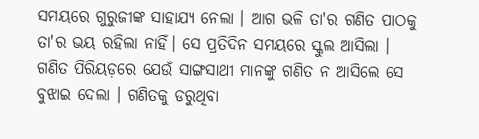ସମୟରେ ଗୁରୁଜୀଙ୍କ ସାହାଯ୍ୟ ନେଲା । ଆଗ ଭଳି ତା'ର ଗଣିତ ପାଠକୁ ତା'ର ଭୟ ରହିଲା ନାହିଁ। ସେ ପ୍ରତିଦିନ ସମୟରେ ସ୍କୁଲ ଆସିଲା । ଗଣିତ ପିରିୟଡ଼ରେ ଯେଉଁ ସାଙ୍ଗସାଥୀ ମାନଙ୍କୁ ଗଣିତ ନ ଆସିଲେ ସେ ବୁଝାଇ ଦେଲା । ଗଣିତକୁ ଡରୁଥିବା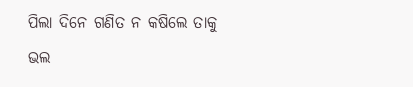ପିଲା ଦିନେ ଗଣିତ ନ କଷିଲେ ତାକୁ ଭଲ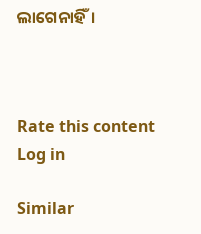ଲାଗେନାହିଁ।



Rate this content
Log in

Similar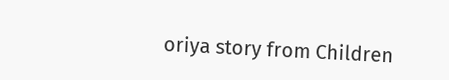oriya story from Children